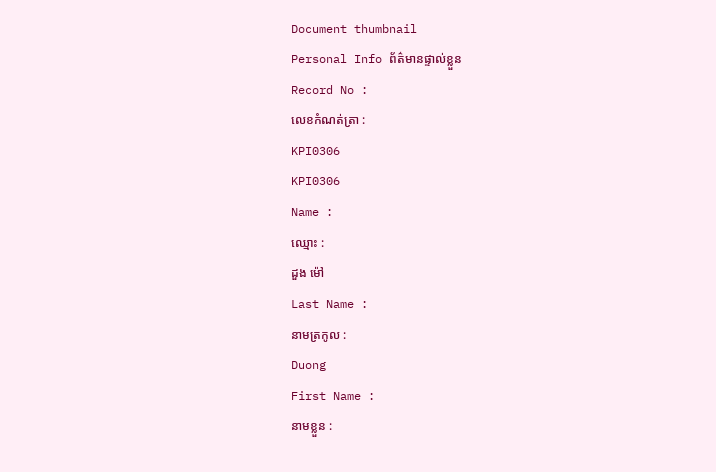Document thumbnail
Personal Info ព័ត៌មានផ្ទាល់ខ្លួន
Record No :
លេខកំណត់ត្រា :
KPI0306
KPI0306
Name :
ឈ្មោះ :
ដួង ម៉ៅ
Last Name :
នាមត្រកូល :
Duong
First Name :
នាមខ្លួន :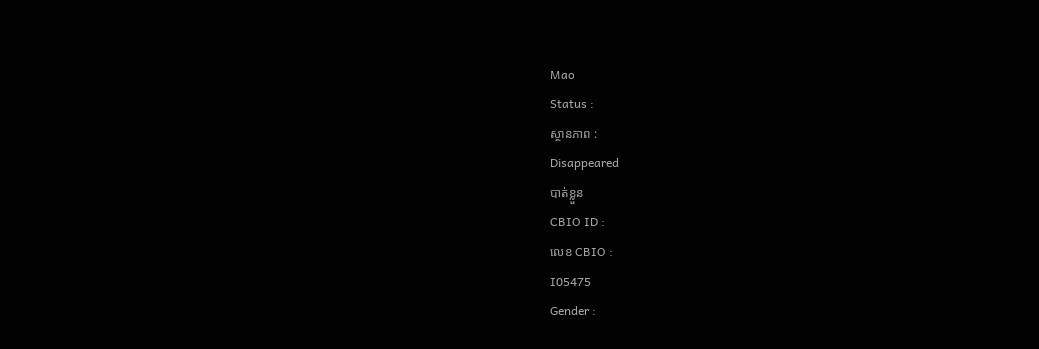Mao
Status :
ស្ថានភាព :
Disappeared
បាត់ខ្លួន
CBIO ID :
លេខ CBIO :
I05475
Gender :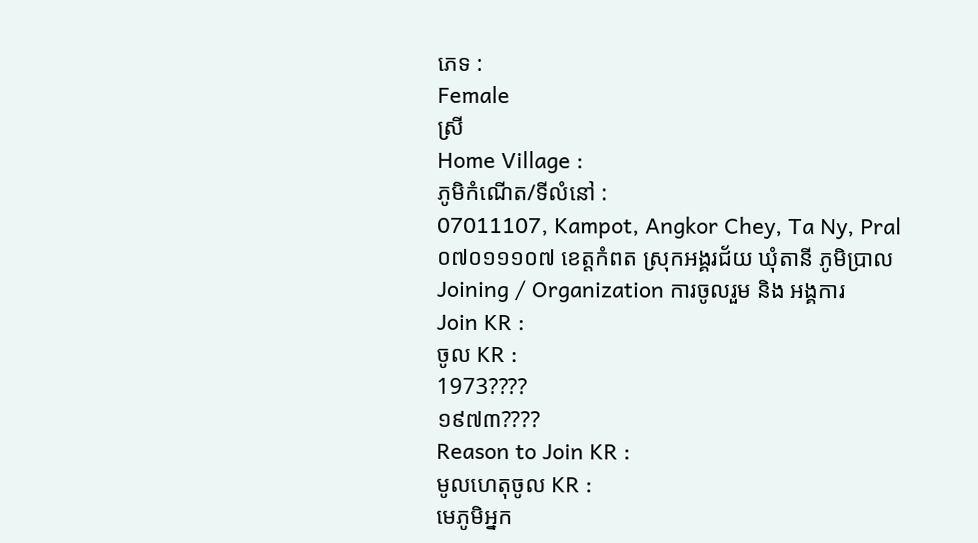ភេទ :
Female
ស្រី
Home Village :
ភូមិកំណើត/ទីលំនៅ :
07011107, Kampot, Angkor Chey, Ta Ny, Pral
០៧០១១១០៧ ខេត្ដកំពត ស្រុកអង្គរជ័យ ឃុំតានី ភូមិប្រាល
Joining / Organization ការចូលរួម និង អង្គការ
Join KR :
ចូល KR :
1973????
១៩៧៣????
Reason to Join KR :
មូលហេតុចូល KR :
មេភូមិអ្នក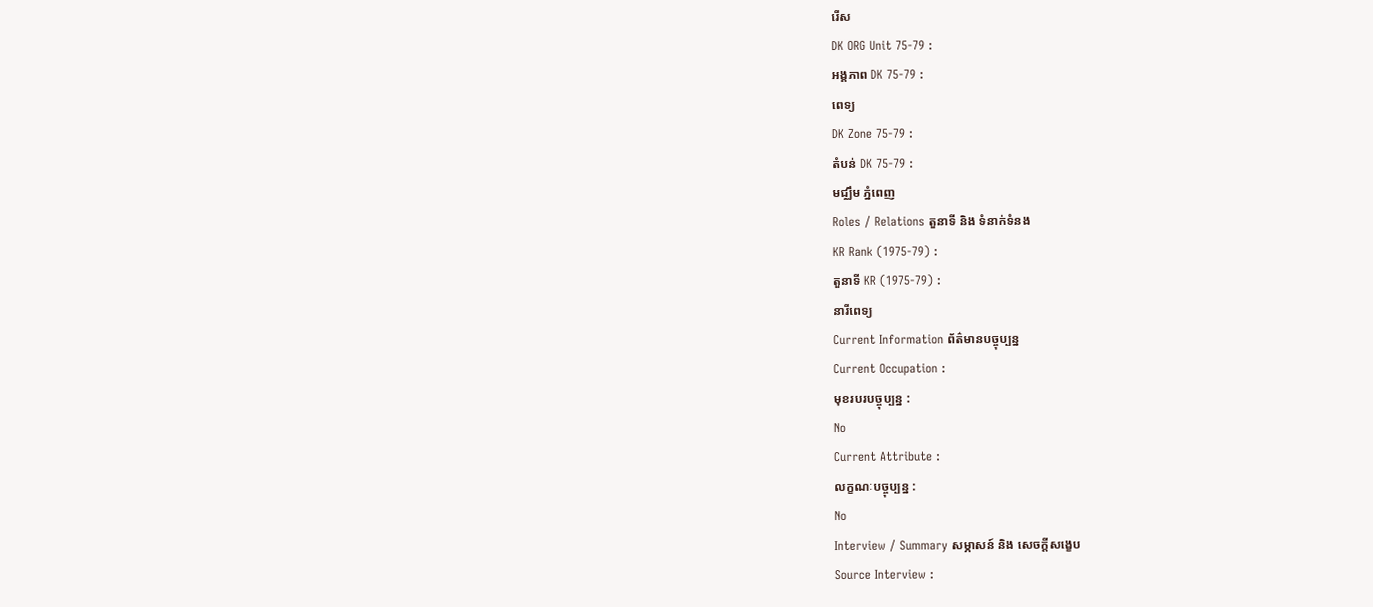រើស
DK ORG Unit 75-79 :
អង្គភាព DK 75-79 :
ពេទ្យ
DK Zone 75-79 :
តំបន់ DK 75-79 :
មជ្ឈឹម ភ្នំពេញ
Roles / Relations តួនាទី និង ទំនាក់ទំនង
KR Rank (1975-79) :
តួនាទី KR (1975-79) :
នារីពេទ្យ
Current Information ព័ត៌មានបច្ចុប្បន្ន
Current Occupation :
មុខរបរបច្ចុប្បន្ន :
No
Current Attribute :
លក្ខណៈបច្ចុប្បន្ន :
No
Interview / Summary សម្ភាសន៍ និង សេចក្ដីសង្ខេប
Source Interview :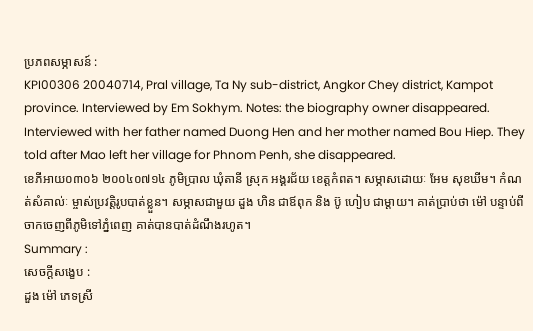ប្រភពសម្ភាសន៍ :
KPI00306 20040714, Pral village, Ta Ny sub-district, Angkor Chey district, Kampot province. Interviewed by Em Sokhym. Notes: the biography owner disappeared. Interviewed with her father named Duong Hen and her mother named Bou Hiep. They told after Mao left her village for Phnom Penh, she disappeared.
ខេភីអាយ០៣០៦ ២០០៤០៧១៤ ភូមិប្រាល ឃុំតានី ស្រុក អង្គរជ័យ ខេត្តកំពត។ សម្ភាសដោយៈ អែម សុខឃីម។ កំណត់សំគាល់ៈ ម្ចាស់ប្រវត្តិរូបបាត់ខ្លួន។ សម្ភាសជាមួយ ដួង ហិន ជាឪពុក និង ប៊ូ ហៀប ជាម្តាយ។ គាត់ប្រាប់ថា ម៉ៅ បន្ទាប់ពីចាកចេញពីភូមិទៅភ្នំពេញ គាត់បានបាត់ដំណឹងរហូត។
Summary :
សេចក្ដីសង្ខេប :
ដួង ម៉ៅ ភេទស្រី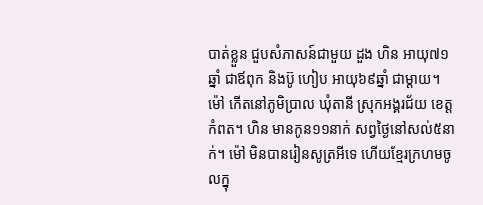បាត់ខ្លួន ជួបសំភាសន៍ជាមួយ ដួង ហិន អាយុ៧១ឆ្នាំ ជាឪពុក និងប៊ូ ហៀប អាយុ៦៩ឆ្នាំ ជាម្ដាយ។ ម៉ៅ កើតនៅភូមិប្រាល ឃុំតានី ស្រុកអង្គរជ័យ ខេត្ដកំពត។ ហិន មានកូន១១នាក់ សព្វថៃ្ងនៅសល់៥នាក់។ ម៉ៅ មិនបានរៀនសូត្រអីទេ ហើយខែ្មរក្រហមចូលក្នុ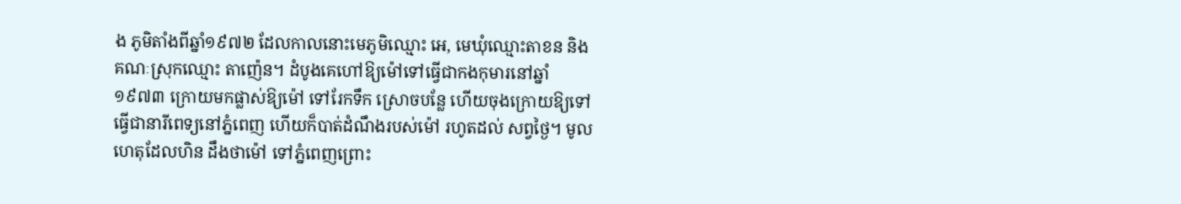ង ភូមិតាំងពីឆ្នាំ១៩៧២ ដែលកាលនោះមេភូមិឈ្មោះ អេ, មេឃុំឈ្មោះតាខន និងគណៈស្រុកឈ្មោះ តាញ៉េន។ ដំបូងគេហៅឱ្យម៉ៅទៅធើ្វជាកងកុមារនៅឆ្នាំ១៩៧៣ ក្រោយមកផ្លាស់ឱ្យម៉ៅ ទៅរែកទឹក ស្រោចបនែ្ល ហើយចុងក្រោយឱ្យទៅធ្វើជានារីពេទ្យនៅភ្នំពេញ ហើយក៏បាត់ដំណឹងរបស់ម៉ៅ រហូតដល់ សព្វថៃ្ង។ មូលហេតុដែលហិន ដឹងថាម៉ៅ ទៅភ្នំពេញព្រោះ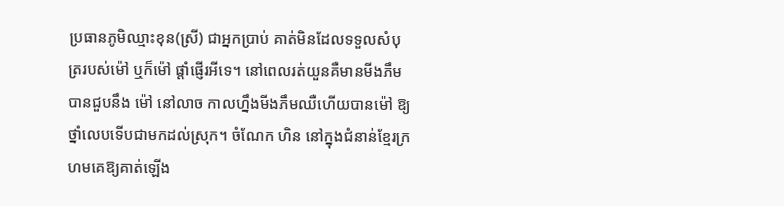ប្រធានភូមិឈ្មាះខុន(ស្រី) ជាអ្នកប្រាប់ គាត់មិនដែលទទួលសំបុត្ររបស់ម៉ៅ ឬក៏ម៉ៅ ផ្ដាំផ្ញើរអីទេ។ នៅពេលរត់យួនគឺមានមីងភឹម បានជួបនឹង ម៉ៅ នៅលាច កាលហ្នឹងមីងភឹមឈឺហើយបានម៉ៅ ឱ្យថ្នាំលេបទើបជាមកដល់ស្រុក។ ចំណែក ហិន នៅក្នុងជំនាន់ខែ្មរក្រហមគេឱ្យគាត់ឡើង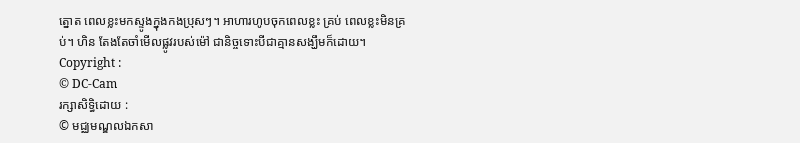ត្នោត ពេលខ្លះមកស្ទូងក្នុងកងប្រុសៗ។ អាហារហូបចុកពេលខ្លះ គ្រប់ ពេលខ្លះមិនគ្រប់។ ហិន តែងតែចាំមើលផ្លូវរបស់ម៉ៅ ជានិច្ចទោះបីជាគ្មានសង្ឃឹមក៏ដោយ។
Copyright :
© DC-Cam
រក្សាសិទ្ធិដោយ :
© មជ្ឈមណ្ឌលឯកសា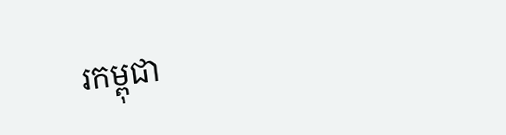រកម្ពុជា